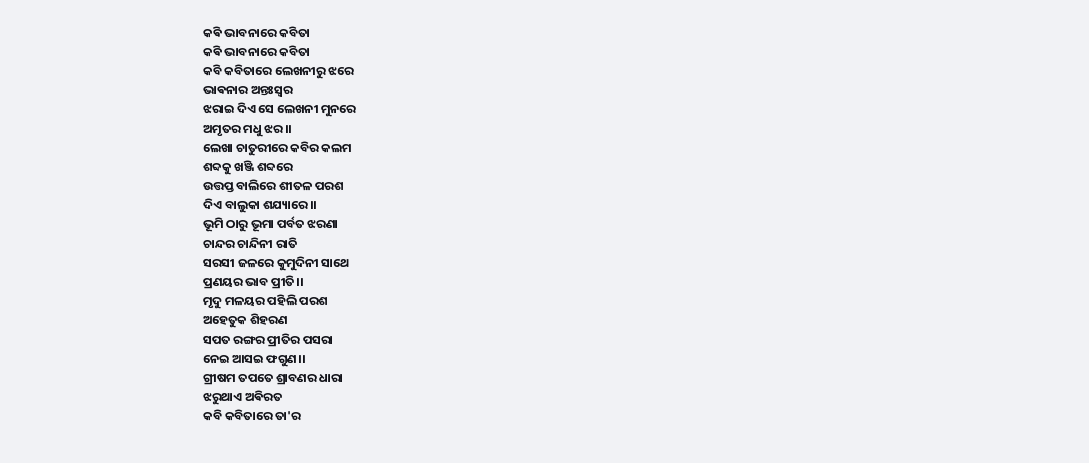କଵି ଭାବନାରେ କବିତା
କଵି ଭାବନାରେ କବିତା
କବି କବିତାରେ ଲେଖନୀରୁ ଝରେ
ଭାଵନାର ଅନ୍ତଃସ୍ଵର
ଝରାଇ ଦିଏ ସେ ଲେଖନୀ ମୁନରେ
ଅମୃତର ମଧୁ ଝର।।
ଲେଖା ଚାତୁରୀରେ କବିର କଲମ
ଶବ୍ଦକୁ ଖଞ୍ଜି ଶବ୍ଦରେ
ଉତ୍ତପ୍ତ ବାଲିରେ ଶୀତଳ ପରଶ
ଦିଏ ବାଲୁକା ଶଯ୍ୟାରେ।।
ଭୂମି ଠାରୁ ଭୂମା ପର୍ବତ ଝରଣା
ଚାନ୍ଦର ଚାନ୍ଦିନୀ ରାତି
ସରସୀ ଜଳରେ କୁମୁଦିନୀ ସାଥେ
ପ୍ରଣୟର ଭାବ ପ୍ରୀତି।।
ମୃଦୁ ମଳୟର ପହିଲି ପରଶ
ଅହେତୁକ ଶିହରଣ
ସପତ ରଙ୍ଗର ପ୍ରୀତିର ପସରା
ନେଇ ଆସଇ ଫଗୁଣ।।
ଗ୍ରୀଷମ ତପତେ ଶ୍ରାବଣର ଧାରା
ଝରୁଥାଏ ଅଵିରତ
କବି କବିତାରେ ତା'ର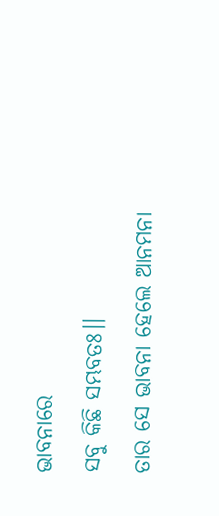ଭାବନାରେ
ସବୁ କିଛି ସମ୍ଭବତଃ।।
ତାର ସେ ଭାବନା ହେଲେ ଆନମନା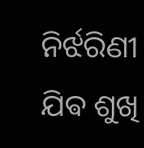ନିର୍ଝରିଣୀ ଯିଵ ଶୁଖି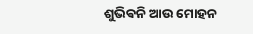ଶୁଭିଵନି ଆଉ ମୋହନ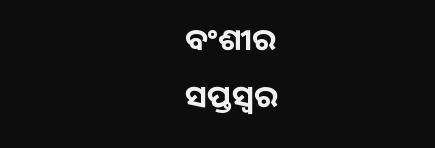ବଂଶୀର
ସପ୍ତସ୍ଵର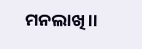ମନଲାଖି।।